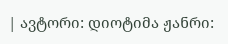| ავტორი: დიოტიმა ჟანრი: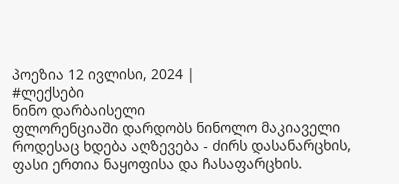პოეზია 12 ივლისი, 2024 |
#ლექსები
ნინო დარბაისელი
ფლორენციაში დარდობს ნინოლო მაკიაველი
როდესაც ხდება აღზევება - ძირს დასანარცხის, ფასი ერთია ნაყოფისა და ჩასაფარცხის.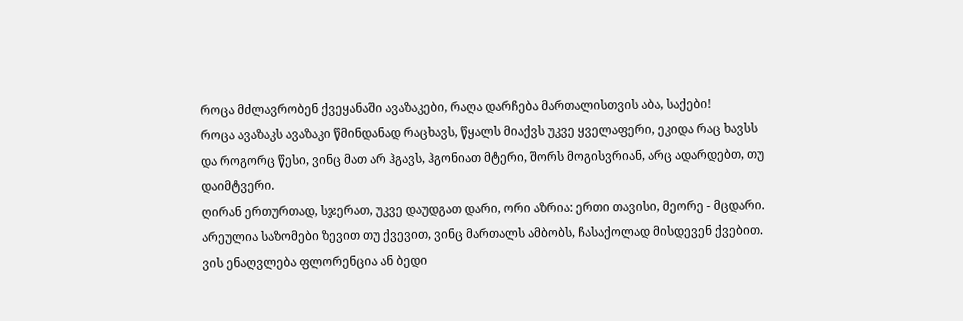როცა მძლავრობენ ქვეყანაში ავაზაკები, რაღა დარჩება მართალისთვის აბა, საქები!
როცა ავაზაკს ავაზაკი წმინდანად რაცხავს, წყალს მიაქვს უკვე ყველაფერი, ეკიდა რაც ხავსს
და როგორც წესი, ვინც მათ არ ჰგავს, ჰგონიათ მტერი, შორს მოგისვრიან, არც ადარდებთ, თუ დაიმტვერი.
ღირან ერთურთად, სჯერათ, უკვე დაუდგათ დარი, ორი აზრია: ერთი თავისი, მეორე - მცდარი.
არეულია საზომები ზევით თუ ქვევით, ვინც მართალს ამბობს, ჩასაქოლად მისდევენ ქვებით.
ვის ენაღვლება ფლორენცია ან ბედი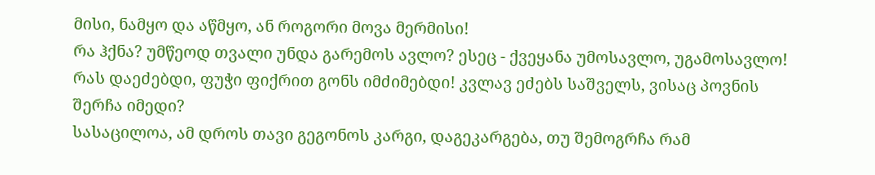მისი, ნამყო და აწმყო, ან როგორი მოვა მერმისი!
რა ჰქნა? უმწეოდ თვალი უნდა გარემოს ავლო? ესეც - ქვეყანა უმოსავლო, უგამოსავლო!
რას დაეძებდი, ფუჭი ფიქრით გონს იმძიმებდი! კვლავ ეძებს საშველს, ვისაც პოვნის შერჩა იმედი?
სასაცილოა, ამ დროს თავი გეგონოს კარგი, დაგეკარგება, თუ შემოგრჩა რამ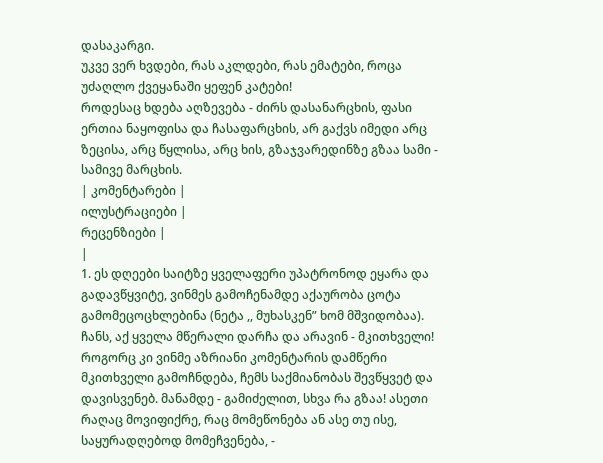დასაკარგი.
უკვე ვერ ხვდები, რას აკლდები, რას ემატები, როცა უძაღლო ქვეყანაში ყეფენ კატები!
როდესაც ხდება აღზევება - ძირს დასანარცხის, ფასი ერთია ნაყოფისა და ჩასაფარცხის, არ გაქვს იმედი არც ზეცისა, არც წყლისა, არც ხის, გზაჯვარედინზე გზაა სამი - სამივე მარცხის.
| კომენტარები |
ილუსტრაციები |
რეცენზიები |
|
1. ეს დღეები საიტზე ყველაფერი უპატრონოდ ეყარა და გადავწყვიტე, ვინმეს გამოჩენამდე აქაურობა ცოტა გამომეცოცხლებინა (ნეტა ,, მუხასკენ” ხომ მშვიდობაა). ჩანს, აქ ყველა მწერალი დარჩა და არავინ - მკითხველი! როგორც კი ვინმე აზრიანი კომენტარის დამწერი მკითხველი გამოჩნდება, ჩემს საქმიანობას შევწყვეტ და დავისვენებ. მანამდე - გამიძელით, სხვა რა გზაა! ასეთი რაღაც მოვიფიქრე, რაც მომეწონება ან ასე თუ ისე, საყურადღებოდ მომეჩვენება, -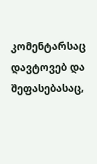კომენტარსაც დავტოვებ და შეფასებასაც,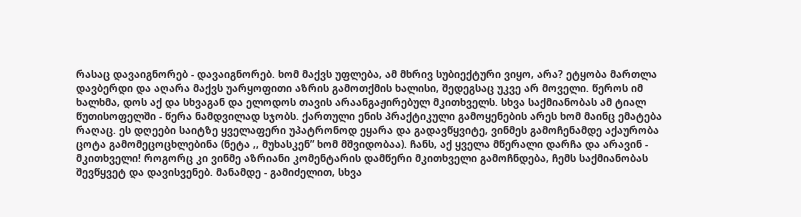რასაც დავაიგნორებ - დავაიგნორებ. ხომ მაქვს უფლება, ამ მხრივ სუბიექტური ვიყო, არა? ეტყობა მართლა დავბერდი და აღარა მაქვს უარყოფითი აზრის გამოთქმის ხალისი, შედეგსაც უკვე არ მოველი. წეროს იმ ხალხმა, დოს აქ და სხვაგან და ელოდოს თავის არაანგაჟირებულ მკითხველს. სხვა საქმიანობას ამ ტიალ წუთისოფელში - წერა ნამდვილად სჯობს. ქართული ენის პრაქტიკული გამოყენების არეს ხომ მაინც ემატება რაღაც. ეს დღეები საიტზე ყველაფერი უპატრონოდ ეყარა და გადავწყვიტე, ვინმეს გამოჩენამდე აქაურობა ცოტა გამომეცოცხლებინა (ნეტა ,, მუხასკენ” ხომ მშვიდობაა). ჩანს, აქ ყველა მწერალი დარჩა და არავინ - მკითხველი! როგორც კი ვინმე აზრიანი კომენტარის დამწერი მკითხველი გამოჩნდება, ჩემს საქმიანობას შევწყვეტ და დავისვენებ. მანამდე - გამიძელით, სხვა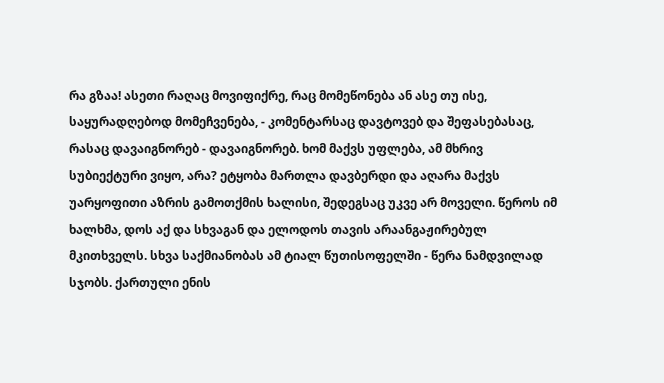რა გზაა! ასეთი რაღაც მოვიფიქრე, რაც მომეწონება ან ასე თუ ისე, საყურადღებოდ მომეჩვენება, - კომენტარსაც დავტოვებ და შეფასებასაც, რასაც დავაიგნორებ - დავაიგნორებ. ხომ მაქვს უფლება, ამ მხრივ სუბიექტური ვიყო, არა? ეტყობა მართლა დავბერდი და აღარა მაქვს უარყოფითი აზრის გამოთქმის ხალისი, შედეგსაც უკვე არ მოველი. წეროს იმ ხალხმა, დოს აქ და სხვაგან და ელოდოს თავის არაანგაჟირებულ მკითხველს. სხვა საქმიანობას ამ ტიალ წუთისოფელში - წერა ნამდვილად სჯობს. ქართული ენის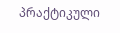პრაქტიკული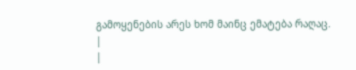გამოყენების არეს ხომ მაინც ემატება რაღაც.
|
|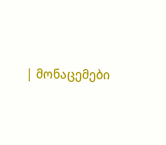| მონაცემები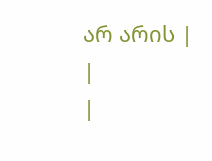არ არის |
|
|